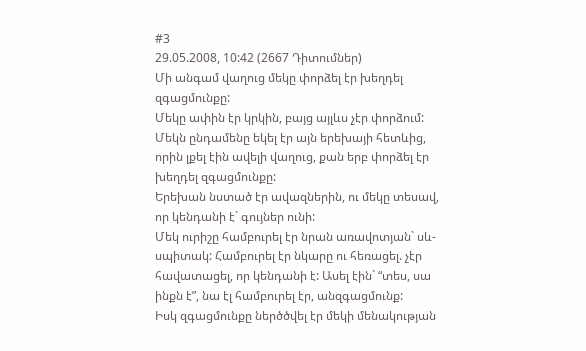#3
29.05.2008, 10:42 (2667 Դիտումներ)
Մի անգամ վաղուց մեկը փորձել էր խեղդել զգացմունքը:
Մեկը ափին էր կրկին, բայց այլևս չէր փորձում:
Մեկն ընդամենը եկել էր այն երեխայի հետևից, որին լքել էին ավելի վաղուց, քան երբ փորձել էր խեղդել զգացմունքը:
Երեխան նստած էր ավազներին, ու մեկը տեսավ, որ կենդանի է` գույներ ունի:
Մեկ ուրիշը համբուրել էր նրան առավոտյան` սև-սպիտակ: Համբուրել էր նկարը ու հեռացել. չէր հավատացել, որ կենդանի է: Ասել էին` “տես, սա ինքն է”, նա էլ համբուրել էր, անզգացմունք:
Իսկ զգացմունքը ներծծվել էր մեկի մենակության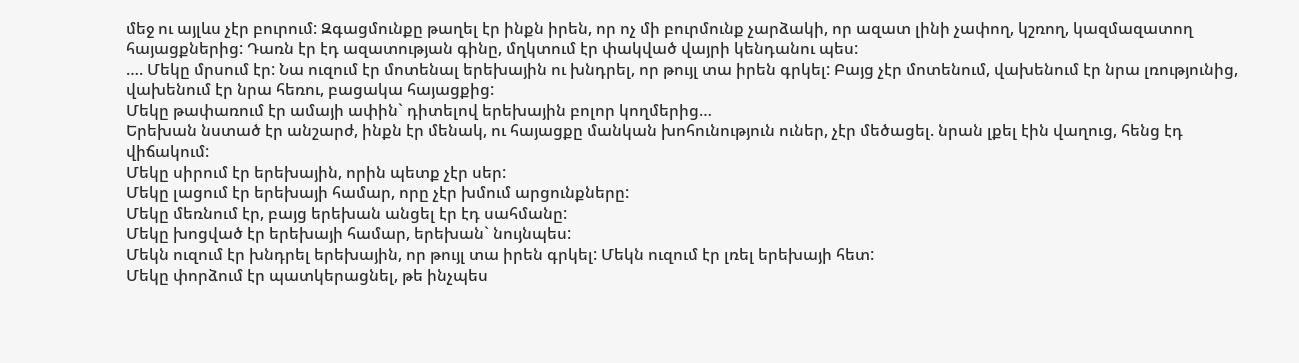մեջ ու այլևս չէր բուրում: Զգացմունքը թաղել էր ինքն իրեն, որ ոչ մի բուրմունք չարձակի, որ ազատ լինի չափող, կշռող, կազմազատող հայացքներից: Դառն էր էդ ազատության գինը, մղկտում էր փակված վայրի կենդանու պես:
…. Մեկը մրսում էր: Նա ուզում էր մոտենալ երեխային ու խնդրել, որ թույլ տա իրեն գրկել: Բայց չէր մոտենում, վախենում էր նրա լռությունից, վախենում էր նրա հեռու, բացակա հայացքից:
Մեկը թափառում էր ամայի ափին` դիտելով երեխային բոլոր կողմերից…
Երեխան նստած էր անշարժ, ինքն էր մենակ, ու հայացքը մանկան խոհունություն ուներ, չէր մեծացել. նրան լքել էին վաղուց, հենց էդ վիճակում:
Մեկը սիրում էր երեխային, որին պետք չէր սեր:
Մեկը լացում էր երեխայի համար, որը չէր խմում արցունքները:
Մեկը մեռնում էր, բայց երեխան անցել էր էդ սահմանը:
Մեկը խոցված էր երեխայի համար, երեխան` նույնպես:
Մեկն ուզում էր խնդրել երեխային, որ թույլ տա իրեն գրկել: Մեկն ուզում էր լռել երեխայի հետ:
Մեկը փորձում էր պատկերացնել, թե ինչպես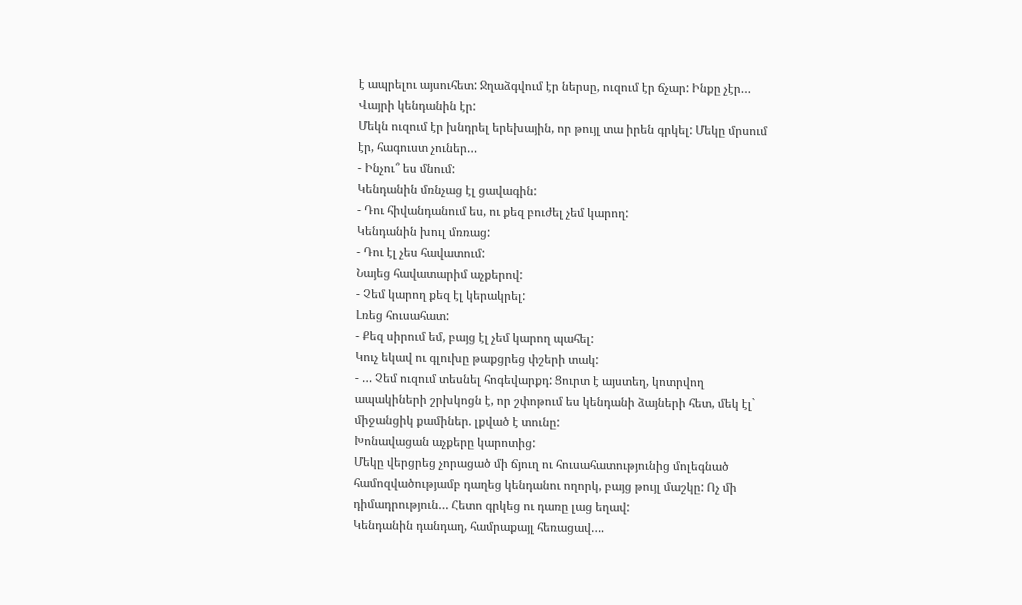է ապրելու այսուհետ: Ջղաձգվում էր ներսը, ուզում էր ճչար: Ինքը չէր… Վայրի կենդանին էր:
Մեկն ուզում էր խնդրել երեխային, որ թույլ տա իրեն գրկել: Մեկը մրսում էր, հագուստ չուներ…
- Ինչու՞ ես մնում:
Կենդանին մռնչաց էլ ցավագին:
- Դու հիվանդանում ես, ու քեզ բուժել չեմ կարող:
Կենդանին խուլ մռռաց:
- Դու էլ չես հավատում:
Նայեց հավատարիմ աչքերով:
- Չեմ կարող քեզ էլ կերակրել:
Լռեց հուսահատ:
- Քեզ սիրում եմ, բայց էլ չեմ կարող պահել:
Կուչ եկավ ու գլուխը թաքցրեց փշերի տակ:
- … Չեմ ուզում տեսնել հոգեվարքդ: Ցուրտ է այստեղ, կոտրվող ապակիների շրխկոցն է, որ շփոթում ես կենդանի ձայների հետ, մեկ էլ` միջանցիկ քամիներ. լքված է տունը:
Խոնավացան աչքերը կարոտից:
Մեկը վերցրեց չորացած մի ճյուղ ու հուսահատությունից մոլեգնած համոզվածությամբ դաղեց կենդանու ողորկ, բայց թույլ մաշկը: Ոչ մի դիմադրություն… Հետո գրկեց ու դառը լաց եղավ:
Կենդանին դանդաղ, համրաքայլ հեռացավ….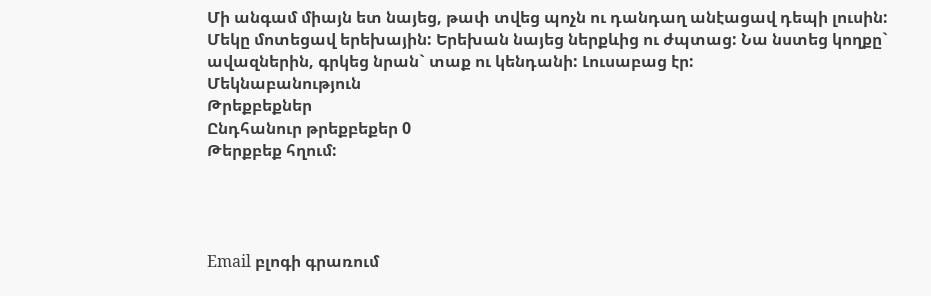Մի անգամ միայն ետ նայեց, թափ տվեց պոչն ու դանդաղ անէացավ դեպի լուսին:
Մեկը մոտեցավ երեխային: Երեխան նայեց ներքևից ու ժպտաց: Նա նստեց կողքը` ավազներին, գրկեց նրան` տաք ու կենդանի: Լուսաբաց էր:
Մեկնաբանություն
Թրեքբեքներ
Ընդհանուր թրեքբեքեր 0
Թերքբեք հղում:




Email բլոգի գրառում